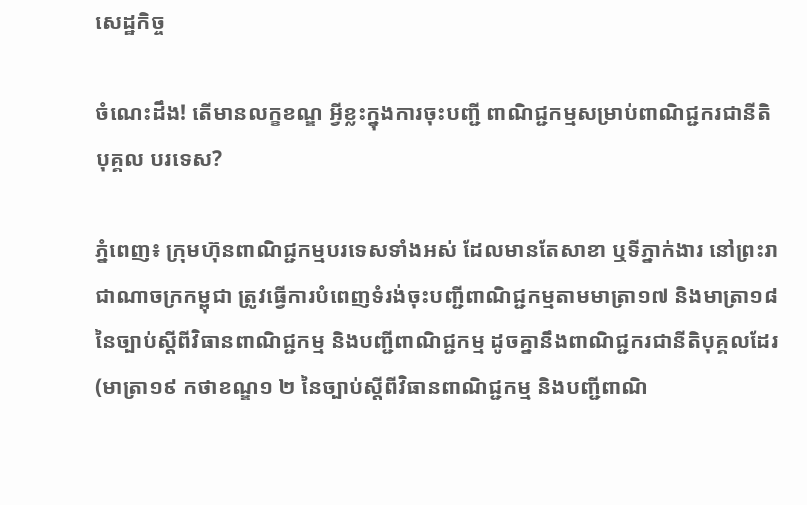សេដ្ឋកិច្ច

ចំណេះដឹង! តើមានលក្ខខណ្ឌ អ្វីខ្លះក្នុងការចុះបញ្ជី ពាណិជ្ជកម្មសម្រាប់ពាណិជ្ជករជានីតិបុគ្គល បរទេស?

ភ្នំពេញ៖ ក្រុមហ៊ុនពាណិជ្ជកម្មបរទេសទាំងអស់ ដែលមានតែសាខា ឬទីភ្នាក់ងារ នៅព្រះរាជាណាចក្រកម្ពុជា ត្រូវធ្វើការបំពេញទំរង់ចុះបញ្ជីពាណិជ្ជកម្មតាមមាត្រា១៧ និងមាត្រា១៨ នៃច្បាប់ស្ដីពីវិធានពាណិជ្ជកម្ម និងបញ្ជីពាណិជ្ជកម្ម ដូចគ្នានឹងពាណិជ្ជករជានីតិបុគ្គលដែរ (មាត្រា១៩ កថាខណ្ឌ១ ២ នៃច្បាប់ស្ដីពីវិធានពាណិជ្ជកម្ម និងបញ្ជីពាណិ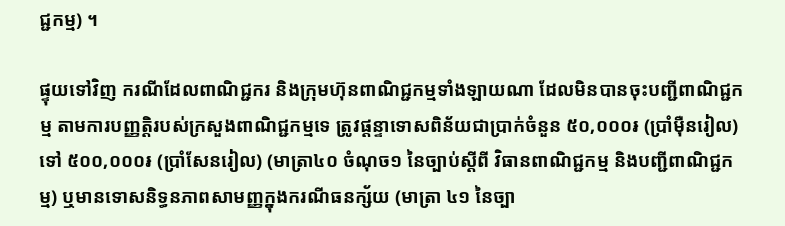ជ្ជកម្ម) ។

ផ្ទុយទៅវិញ ករណីដែលពាណិជ្ជករ និងក្រុមហ៊ុនពាណិជ្ជកម្មទាំងឡាយណា ដែលមិនបានចុះបញ្ជីពាណិជ្ជកម្ម តាមការបញ្ញត្តិរបស់ក្រសួងពាណិជ្ជកម្មទេ ត្រូវផ្ដន្ទាទោសពិន័យជាប្រាក់ចំនួន ៥០,០០០៛ (ប្រាំម៉ឺនរៀល) ទៅ ៥០០,០០០៛ (ប្រាំសែនរៀល) (មាត្រា៤០ ចំណុច១ នៃច្បាប់ស្ដីពី វិធានពាណិជ្ជកម្ម និងបញ្ជីពាណិជ្ជកម្ម) ឬមានទោសនិទ្ធនភាពសាមញ្ញក្នុងករណីធនក្ស័យ (មាត្រា ៤១ នៃច្បា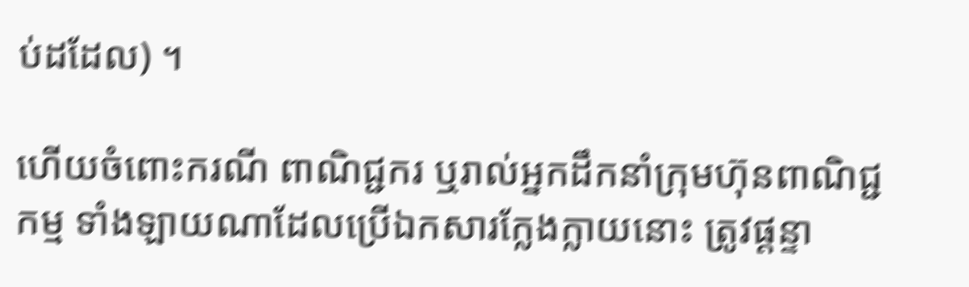ប់ដដែល) ។

ហើយចំពោះករណី ពាណិជ្ជករ ឬរាល់អ្នកដឹកនាំក្រុមហ៊ុនពាណិជ្ជកម្ម ទាំងឡាយណាដែលប្រើឯកសារក្លែងក្លាយនោះ ត្រូវផ្ដន្ទា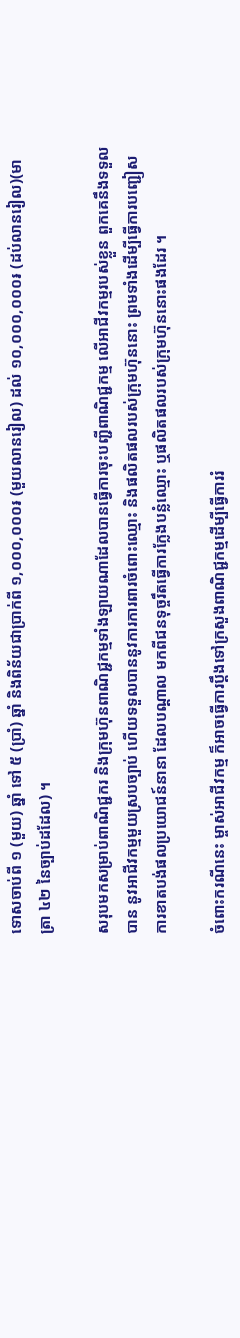ទោសចាប់ពី ១ (មួយ) ឆ្នាំ ទៅ ៥ (ប្រាំ) ឆ្នាំ និងពិន័យជាប្រាក់ពី ១,០០០,០០០៛ (មួយលានរៀល) ដល់ ១០,០០០,០០០៛ (ដប់លានរៀល)(មាត្រា ៤២ នៃច្បាប់ដដែល) ។

សរុបមកសម្រាប់ពាណិជ្ជករ និងក្រុមហ៊ុនពាណិជ្ជកម្មទាំងឡាយណាដែលបានធ្វើការចុះបញ្ជីពាណិជ្ជកម្ម លើអាជីវកម្មរបស់ខ្លួន ពួកគេនឹងទទួលបាន នូវអាជីវកម្មមួយស្របច្បាប់ ហើយទទួលបាននូវការការពារចំពោះឈ្មោះ និងផលិតផលរបស់ក្រុមហ៊ុននោះ ព្រមទាំងដើម្បីធ្វើការបញ្ជៀស ការខាតបង់ផលប្រយោជន៍នានា ដែលបណ្ដាល មកពីជនទុច្ចរឹតធ្វើការក្លែងបន្លំឈ្មោះ ឬផលិតផលរបស់ក្រុមហ៊ុននោះផងដែរ ។

ចំពោះករណីនេះ ម្ចាស់អាជីវកម្ម ក៏អាចធ្វើការប្ដឹងទៅក្រសួងពាណិជ្ជកម្មដើម្បីធ្វើការរំ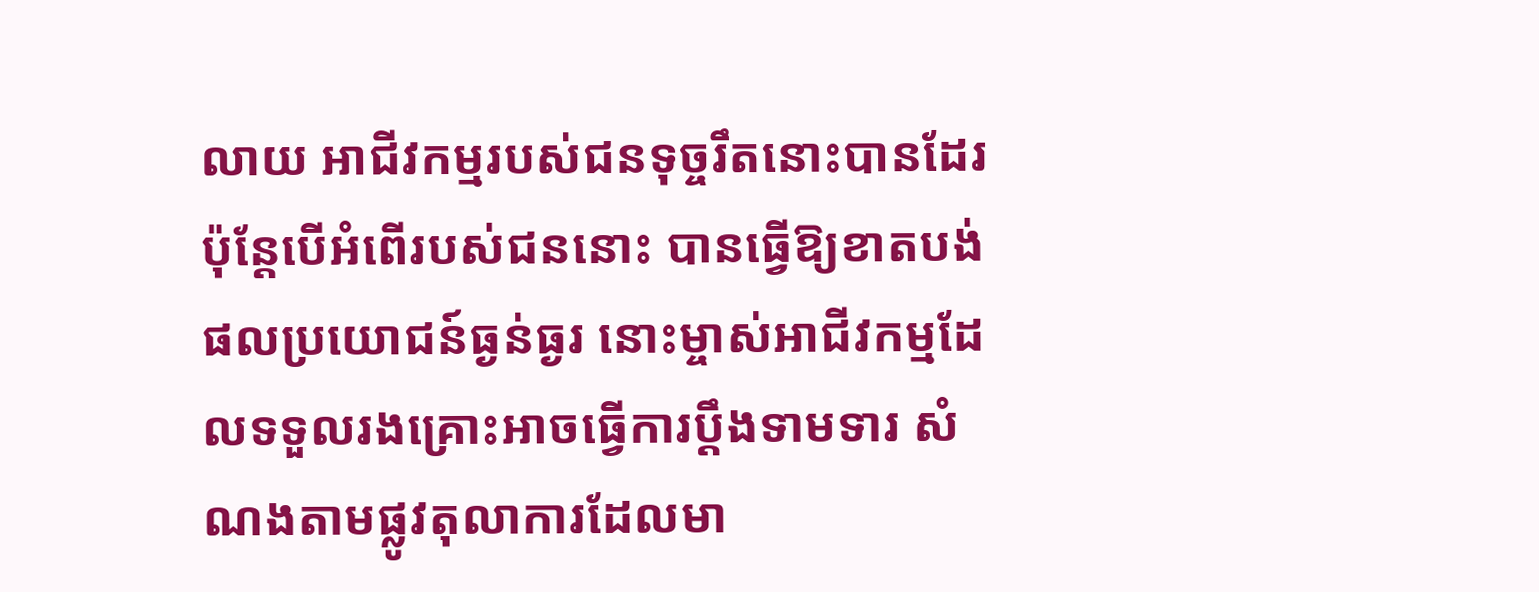លាយ អាជីវកម្មរបស់ជនទុច្ចរឹតនោះបានដែរ ប៉ុន្ដែបើអំពើរបស់ជននោះ បានធ្វើឱ្យខាតបង់ផលប្រយោជន៍ធ្ងន់ធ្ងរ នោះម្ចាស់អាជីវកម្មដែលទទួលរងគ្រោះអាចធ្វើការប្ដឹងទាមទារ សំណងតាមផ្លូវតុលាការដែលមា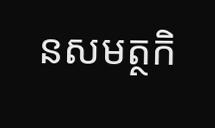នសមត្ថកិ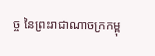ច្ច នៃព្រះរាជាណាចក្រកម្ពុ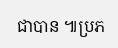ជាបាន ៕ប្រភ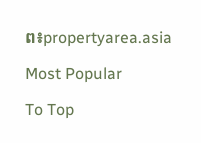ព៖propertyarea.asia

Most Popular

To Top